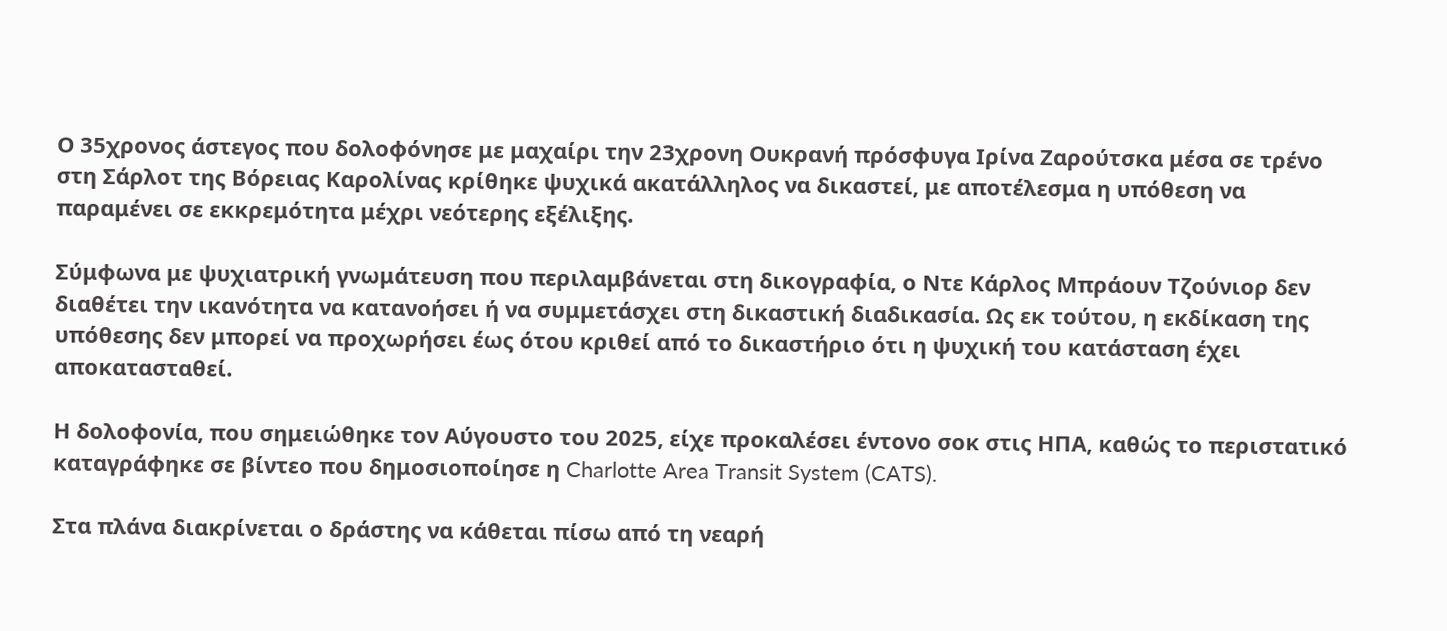Ο 35χρονος άστεγος που δολοφόνησε με μαχαίρι την 23χρονη Ουκρανή πρόσφυγα Ιρίνα Ζαρούτσκα μέσα σε τρένο στη Σάρλοτ της Βόρειας Καρολίνας κρίθηκε ψυχικά ακατάλληλος να δικαστεί, με αποτέλεσμα η υπόθεση να παραμένει σε εκκρεμότητα μέχρι νεότερης εξέλιξης.

Σύμφωνα με ψυχιατρική γνωμάτευση που περιλαμβάνεται στη δικογραφία, ο Ντε Κάρλος Μπράουν Τζούνιορ δεν διαθέτει την ικανότητα να κατανοήσει ή να συμμετάσχει στη δικαστική διαδικασία. Ως εκ τούτου, η εκδίκαση της υπόθεσης δεν μπορεί να προχωρήσει έως ότου κριθεί από το δικαστήριο ότι η ψυχική του κατάσταση έχει αποκατασταθεί.

Η δολοφονία, που σημειώθηκε τον Αύγουστο του 2025, είχε προκαλέσει έντονο σοκ στις ΗΠΑ, καθώς το περιστατικό καταγράφηκε σε βίντεο που δημοσιοποίησε η Charlotte Area Transit System (CATS).

Στα πλάνα διακρίνεται ο δράστης να κάθεται πίσω από τη νεαρή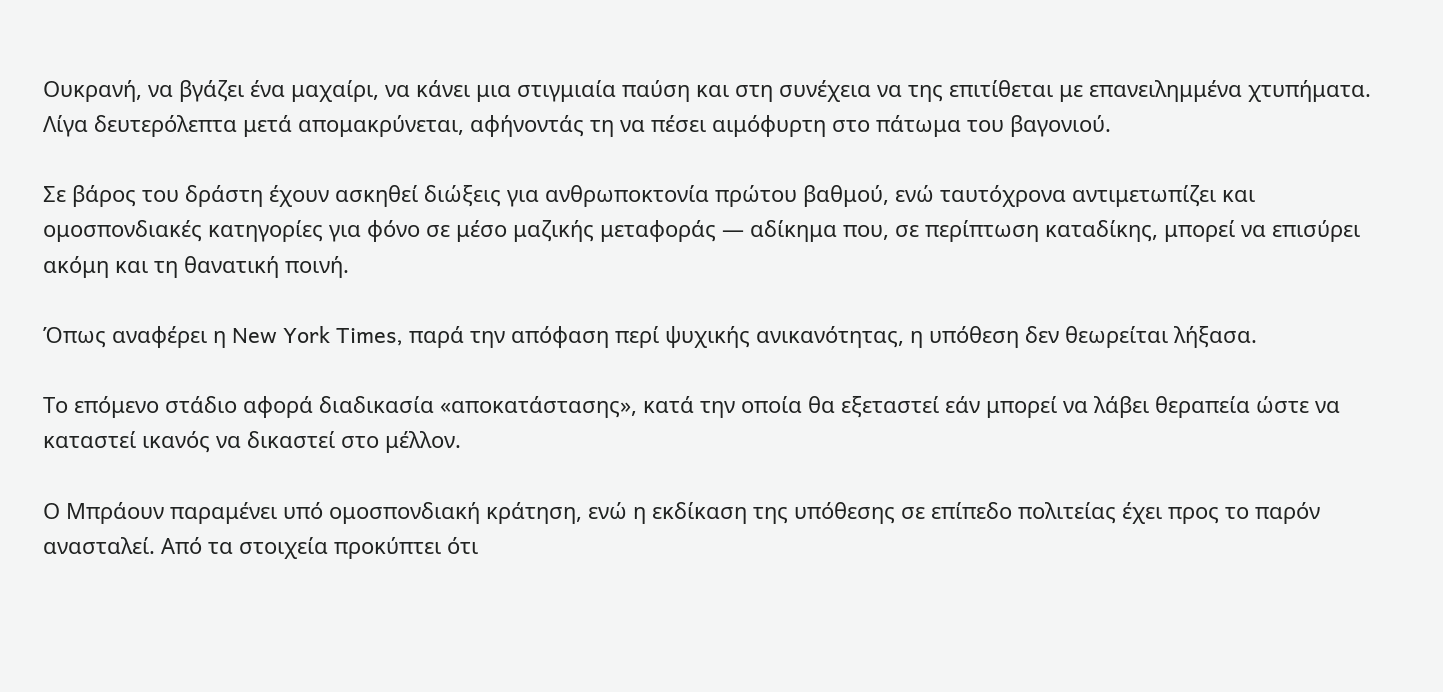Ουκρανή, να βγάζει ένα μαχαίρι, να κάνει μια στιγμιαία παύση και στη συνέχεια να της επιτίθεται με επανειλημμένα χτυπήματα. Λίγα δευτερόλεπτα μετά απομακρύνεται, αφήνοντάς τη να πέσει αιμόφυρτη στο πάτωμα του βαγονιού.

Σε βάρος του δράστη έχουν ασκηθεί διώξεις για ανθρωποκτονία πρώτου βαθμού, ενώ ταυτόχρονα αντιμετωπίζει και ομοσπονδιακές κατηγορίες για φόνο σε μέσο μαζικής μεταφοράς — αδίκημα που, σε περίπτωση καταδίκης, μπορεί να επισύρει ακόμη και τη θανατική ποινή.

Όπως αναφέρει η New York Times, παρά την απόφαση περί ψυχικής ανικανότητας, η υπόθεση δεν θεωρείται λήξασα.

Το επόμενο στάδιο αφορά διαδικασία «αποκατάστασης», κατά την οποία θα εξεταστεί εάν μπορεί να λάβει θεραπεία ώστε να καταστεί ικανός να δικαστεί στο μέλλον.

Ο Μπράουν παραμένει υπό ομοσπονδιακή κράτηση, ενώ η εκδίκαση της υπόθεσης σε επίπεδο πολιτείας έχει προς το παρόν ανασταλεί. Από τα στοιχεία προκύπτει ότι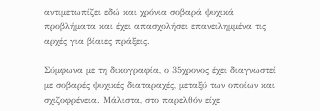αντιμετωπίζει εδώ και χρόνια σοβαρά ψυχικά προβλήματα και έχει απασχολήσει επανειλημμένα τις αρχές για βίαιες πράξεις.

Σύμφωνα με τη δικογραφία, ο 35χρονος έχει διαγνωστεί με σοβαρές ψυχικές διαταραχές, μεταξύ των οποίων και σχιζοφρένεια. Μάλιστα, στο παρελθόν είχε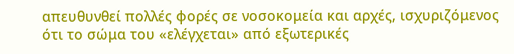απευθυνθεί πολλές φορές σε νοσοκομεία και αρχές, ισχυριζόμενος ότι το σώμα του «ελέγχεται» από εξωτερικές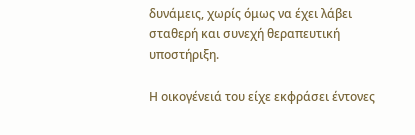δυνάμεις, χωρίς όμως να έχει λάβει σταθερή και συνεχή θεραπευτική υποστήριξη.

Η οικογένειά του είχε εκφράσει έντονες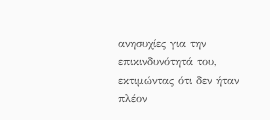ανησυχίες για την επικινδυνότητά του, εκτιμώντας ότι δεν ήταν πλέον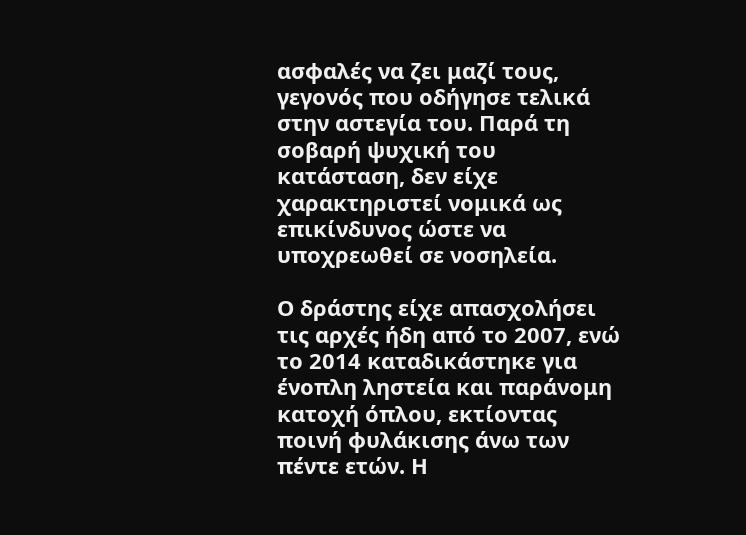ασφαλές να ζει μαζί τους, γεγονός που οδήγησε τελικά στην αστεγία του. Παρά τη σοβαρή ψυχική του κατάσταση, δεν είχε χαρακτηριστεί νομικά ως επικίνδυνος ώστε να υποχρεωθεί σε νοσηλεία.

Ο δράστης είχε απασχολήσει τις αρχές ήδη από το 2007, ενώ το 2014 καταδικάστηκε για ένοπλη ληστεία και παράνομη κατοχή όπλου, εκτίοντας ποινή φυλάκισης άνω των πέντε ετών. Η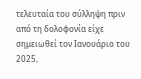τελευταία του σύλληψη πριν από τη δολοφονία είχε σημειωθεί τον Ιανουάριο του 2025,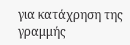για κατάχρηση της γραμμής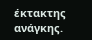έκτακτης ανάγκης.